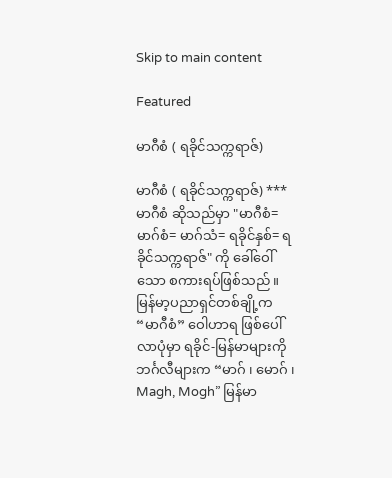Skip to main content

Featured

မာဂီစံ ( ရခိုင်သက္ကရာဇ်)

မာဂီစံ ( ရခိုင်သက္ကရာဇ်) *** မာဂီစံ ဆိုသည်မှာ "မာဂီစံ= မာဂ်စံ= မာဂ်သံ= ရခိုင်နှစ်= ရခိုင်သက္ကရာဇ်" ကို ခေါ်ဝေါ်သော စကားရပ်ဖြစ်သည်။ မြန်မာ့ပညာရှင်တစ်ချို့က “မာဂီစံ” ဝေါဟာရ ဖြစ်ပေါ်လာပုံမှာ ရခိုင်-မြန်မာများကို ဘင်္ဂလီများက “မာဂ် ၊ မောဂ် ၊ Magh, Mogh” မြန်မာ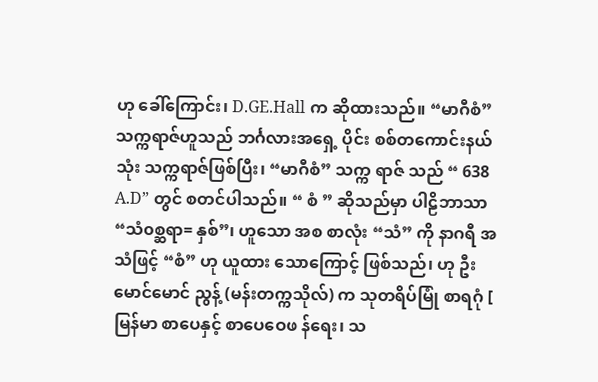ဟု ခေါ်ကြောင်း၊ D.GE.Hall က ဆိုထားသည်။ “မာဂီစံ” သက္ကရာဇ်ဟူသည် ဘင်္ဂလားအရှေ့ ပိုင်း စစ်တကောင်းနယ်သုံး သက္ကရာဇ်ဖြစ်ပြီး၊ “မာဂီစံ” သက္က ရာဇ် သည် “ 638 A.D” တွင် စတင်ပါသည်။ “ စံ ” ဆိုသည်မှာ ပါဠိဘာသာ “သံ၀စ္ဆရာ= နှစ်”၊ ဟူသော အစ စာလုံး “သံ” ကို နာဂရီ အသံဖြင့် “စံ” ဟု ယူထား သောကြောင့် ဖြစ်သည်၊ ဟု ဦးမောင်မောင် ညွန့် (မန်းတက္ကသိုလ်) က သုတရိပ်မြုံ စာရဂုံ [ မြန်မာ စာပေနှင့် စာပေဝေဖ န်ရေး၊ သ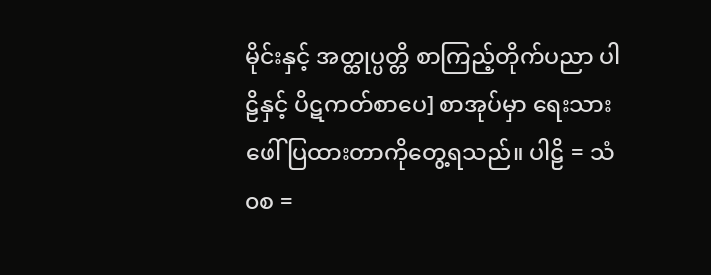မိုင်းနှင့် အတ္ထုပ္ပတ္တိ စာကြည့်တိုက်ပညာ ပါဠိနှင့် ပိဋကတ်စာပေ] စာအုပ်မှာ ရေးသားဖေါ် ပြထားတာကိုတွေ့ရသည်။ ပါဠိ = သံ၀စ =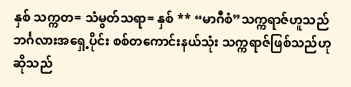နှစ် သက္ကတ= သံမွတ်သရာ= နှစ် ** “မာဂီစံ”သက္ကရာဇ်ဟူသည် ဘင်္ဂလားအရှေ့ပိုင်း စစ်တကောင်းနယ်သုံး သက္ကရာဇ်ဖြစ်သည်ဟု ဆိုသည်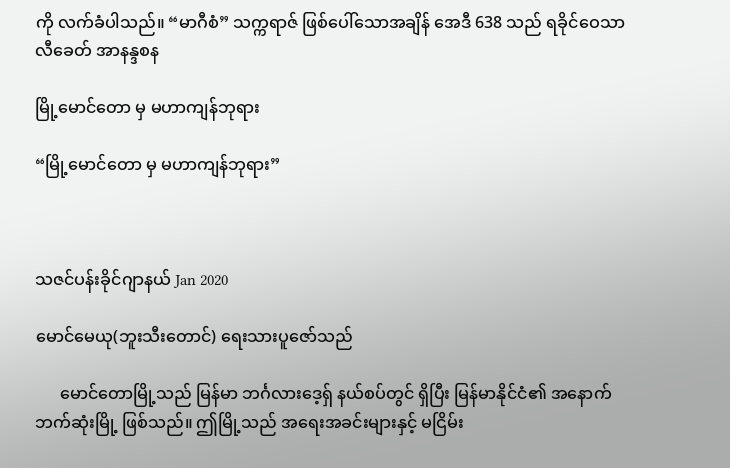ကို လက်ခံပါသည်။ “မာဂီစံ” သက္ကရာဇ် ဖြစ်ပေါ်သောအချိန် အေဒီ 638 သည် ရခိုင်ဝေသာလီခေတ် အာနန္ဒစန

မြို့မောင်တော မှ မဟာကျန်ဘုရား

“မြို့မောင်တော မှ မဟာကျန်ဘုရား”



သဇင်ပန်းခိုင်ဂျာနယ် Jan 2020

မောင်မေယု(ဘူးသီးတောင်) ရေးသားပူဇော်သည်

      မောင်တောမြို့သည် မြန်မာ ဘင်္ဂလားဒေ့ရှ် နယ်စပ်တွင် ရှိပြီး မြန်မာနိုင်ငံ၏ အနောက်ဘက်ဆုံးမြို့ ဖြစ်သည်။ ဤမြို့သည် အရေးအခင်းများနှင့် မငြိမ်း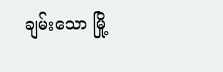ချမ်းသော မြို့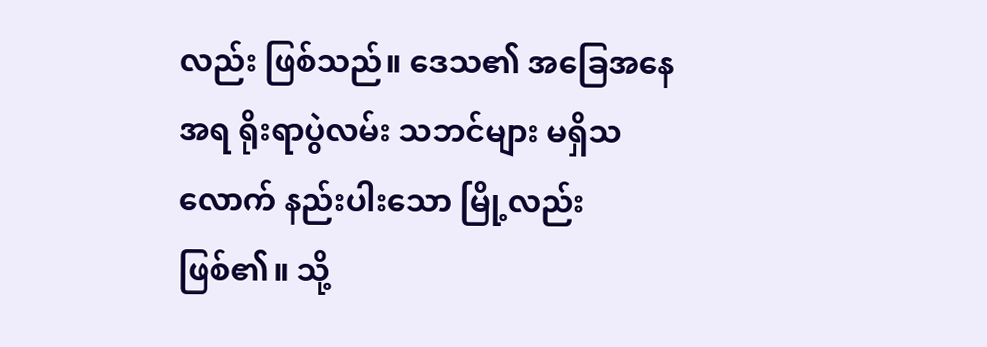လည်း ဖြစ်သည်။ ဒေသ၏ အခြေအနေအရ ရိုးရာပွဲလမ်း သဘင်များ မရှိသလောက် နည်းပါးသော မြို့လည်း ဖြစ်၏။ သို့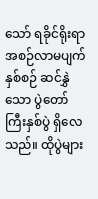သော် ရခိုင်ရိုးရာအစဉ်လာမပျက် နှစ်စဉ် ဆင်နွှဲသော ပွဲတော်ကြီးနှစ်ပွဲ ရှိလေသည်။ ထိုပွဲများ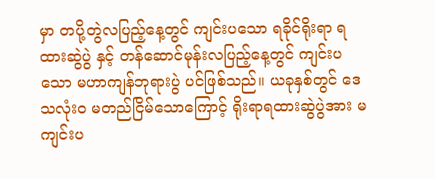မှာ တပို့တွဲလပြည့်နေ့တွင် ကျင်းပသော ရခိုင်ရိုးရာ ရထားဆွဲပွဲ နှင့် တန်ဆောင်မုန်းလပြည့်နေ့တွင် ကျင်းပသော မဟာကျန်ဘုရားပွဲ ပင်ဖြစ်သည်။ ယခုနှစ်တွင် ဒေသလုံးဝ မတည်ငြိမ်သောကြောင့် ရိုးရာရထားဆွဲပွဲအား မကျင်းပ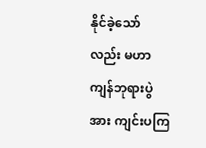နိုင်ခဲ့သော်လည်း မဟာကျန်ဘုရားပွဲ အား ကျင်းပကြ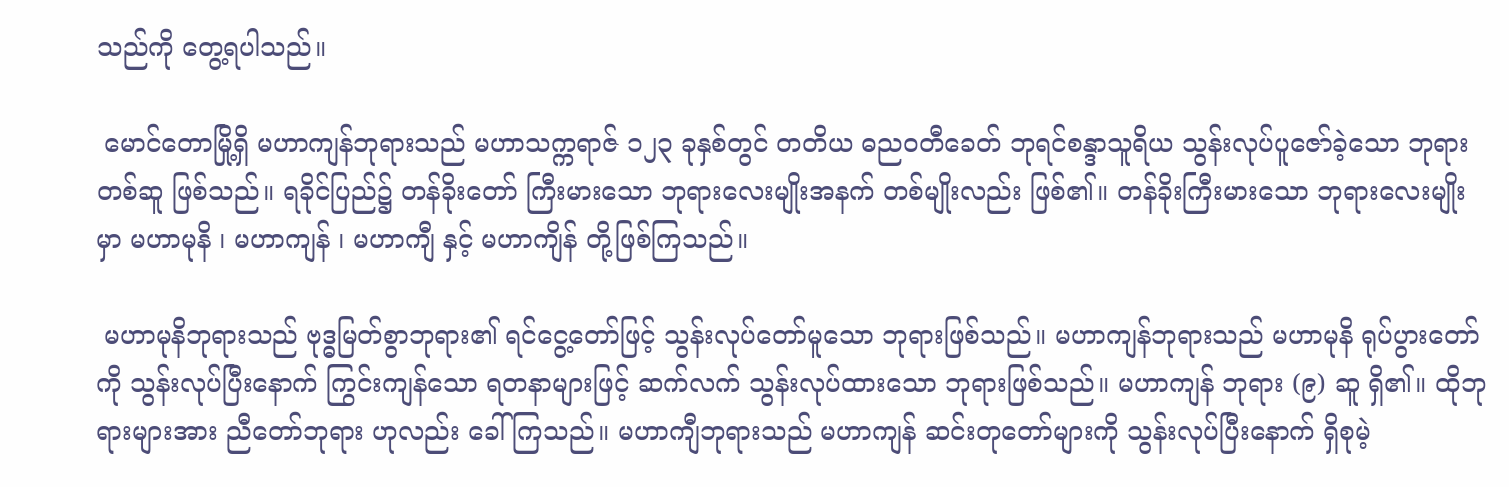သည်ကို တွေ့ရပါသည်။

 မောင်တောမြို့ရှိ မဟာကျန်ဘုရားသည် မဟာသက္ကရာဇ် ၁၂၃ ခုနှစ်တွင် တတိယ ဓညဝတီခေတ် ဘုရင်စန္ဒာသူရိယ သွန်းလုပ်ပူဇော်ခဲ့သော ဘုရားတစ်ဆူ ဖြစ်သည်။ ရခိုင်ပြည်၌ တန်ခိုးတော် ကြီးမားသော ဘုရားလေးမျိုးအနက် တစ်မျိုးလည်း ဖြစ်၏။ တန်ခိုးကြီးမားသော ဘုရားလေးမျိုးမှာ မဟာမုနိ ၊ မဟာကျန် ၊ မဟာကျီ နှင့် မဟာကျိန် တို့ဖြစ်ကြသည်။

 မဟာမုနိဘုရားသည် ဗုဒ္ဓမြတ်စွာဘုရား၏ ရင်ငွေ့တော်ဖြင့် သွန်းလုပ်တော်မူသော ဘုရားဖြစ်သည်။ မဟာကျန်ဘုရားသည် မဟာမုနိ ရုပ်ပွားတော်ကို သွန်းလုပ်ပြီးနောက် ကြွင်းကျန်သော ရတနာများဖြင့် ဆက်လက် သွန်းလုပ်ထားသော ဘုရားဖြစ်သည်။ မဟာကျန် ဘုရား (၉) ဆူ ရှိ၏။ ထိုဘုရားများအား ညီတော်ဘုရား ဟုလည်း ခေါ်ကြသည်။ မဟာကျီဘုရားသည် မဟာကျန် ဆင်းတုတော်များကို သွန်းလုပ်ပြီးနောက် ရှိစုမဲ့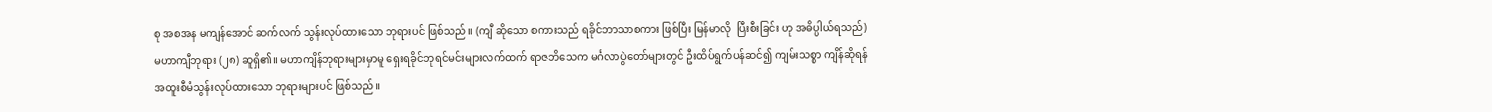စု အစအန မကျန်အောင် ဆက်လက် သွန်းလုပ်ထားသော ဘုရားပင် ဖြစ်သည်။ (ကျီ ဆိုသော စကားသည် ရခိုင်ဘာသာစကား ဖြစ်ပြီး မြန်မာလို  ပြီးစီးခြင်း ဟု အဓိပ္ပါယ်ရသည်) မဟာကျီဘုရား (၂၈) ဆူရှိ၏။ မဟာကျိန်ဘုရားများမှာမူ ရှေးရခိုင်ဘုရင်မင်းများလက်ထက် ရာဇဘိသေက မင်္ဂလာပွဲတော်များတွင် ဦးထိပ်ရွက်ပန်ဆင်၍ ကျမ်းသစ္စာ ကျိန်ဆိုရန် အထူးစီမံသွန်းလုပ်ထားသော ဘုရားများပင် ဖြစ်သည်။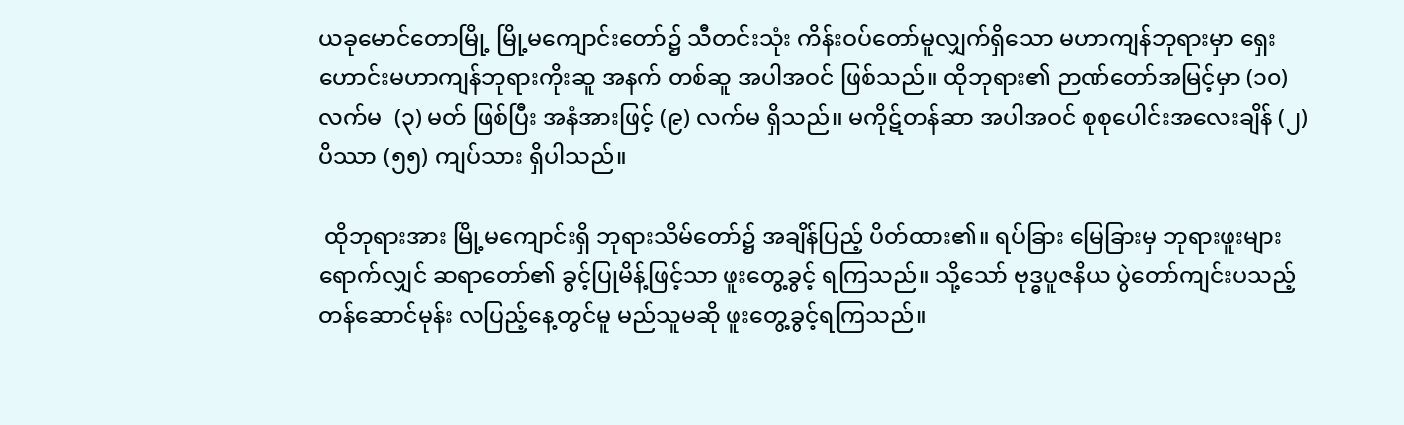ယခုမောင်တောမြို့ မြို့မကျောင်းတော်၌ သီတင်းသုံး ကိန်းဝပ်တော်မူလျှက်ရှိသော မဟာကျန်ဘုရားမှာ ရှေးဟောင်းမဟာကျန်ဘုရားကိုးဆူ အနက် တစ်ဆူ အပါအဝင် ဖြစ်သည်။ ထိုဘုရား၏ ဉာဏ်တော်အမြင့်မှာ (၁၀) လက်မ  (၃) မတ် ဖြစ်ပြီး အနံအားဖြင့် (၉) လက်မ ရှိသည်။ မကိုဋ်တန်ဆာ အပါအဝင် စုစုပေါင်းအလေးချိန် (၂) ပိဿာ (၅၅) ကျပ်သား ရှိပါသည်။

 ထိုဘုရားအား မြို့မကျောင်းရှိ ဘုရားသိမ်တော်၌ အချိန်ပြည့် ပိတ်ထား၏။ ရပ်ခြား မြေခြားမှ ဘုရားဖူးများ ရောက်လျှင် ဆရာတော်၏ ခွင့်ပြုမိန့်ဖြင့်သာ ဖူးတွေ့ခွင့် ရကြသည်။ သို့သော် ဗုဒ္ဓပူဇနိယ ပွဲတော်ကျင်းပသည့် တန်ဆောင်မုန်း လပြည့်နေ့တွင်မူ မည်သူမဆို ဖူးတွေ့ခွင့်ရကြသည်။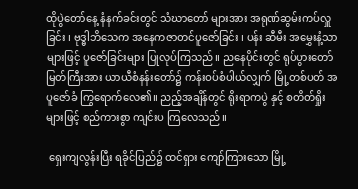ထိုပွဲတော်နေ့ နံနက်ခင်းတွင် သံဃာတော် များအား အရုဏ်ဆွမ်းကပ်လှူခြင်း ၊ ဗုဒ္ဓါဘိသေက အနေကဇာတင်ပူဇော်ခြင်း ၊ ပန်း ဆီမီး အမွှေးနံ့သာများဖြင့် ပူဇော်ခြင်းများ ပြုလုပ်ကြသည်။ ညနေပိုင်းတွင် ရုပ်ပွားတော်မြတ်ကြီးအား ယာယီစံနန်းတော်၌ ကန်းဝပ်စံပါယ်လျှက် မြို့တစ်ပတ် အပူဇော်ခံ ကြွရောက်လေ၏။ ညည့်အချိန်တွင် ရိုးရာကပွဲ နှင့် စတိတ်ရှိုးများဖြင့် စည်ကားစွာ ကျင်းပ ကြလေသည်။

 ရှေးကျလွန်းပြီး ရခိုင်ပြည်၌ ထင်ရှား ကျော်ကြားသော မြို့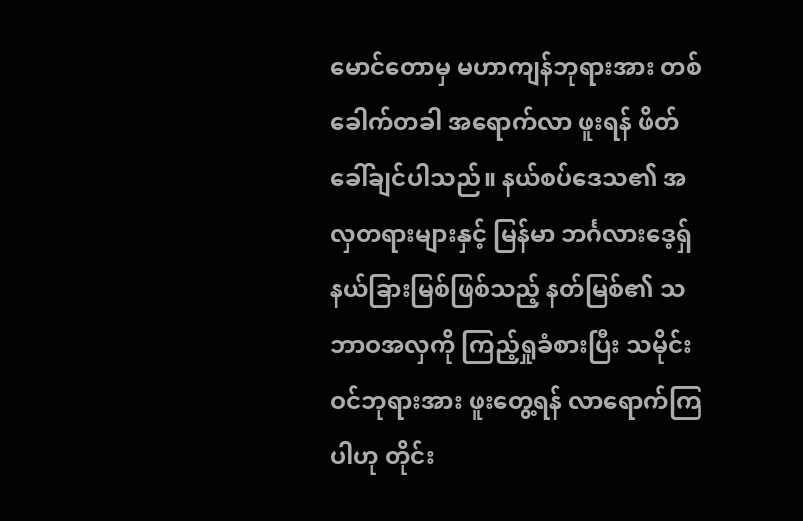မောင်တောမှ မဟာကျန်ဘုရားအား တစ်ခေါက်တခါ အရောက်လာ ဖူးရန် ဖိတ်ခေါ်ချင်ပါသည်။ နယ်စပ်ဒေသ၏ အလှတရားများနှင့် မြန်မာ ဘင်္ဂလားဒေ့ရှ် နယ်ခြားမြစ်ဖြစ်သည့် နတ်မြစ်၏ သဘာဝအလှကို ကြည့်ရှုခံစားပြီး သမိုင်းဝင်ဘုရားအား ဖူးတွေ့ရန် လာရောက်ကြပါဟု တိုင်း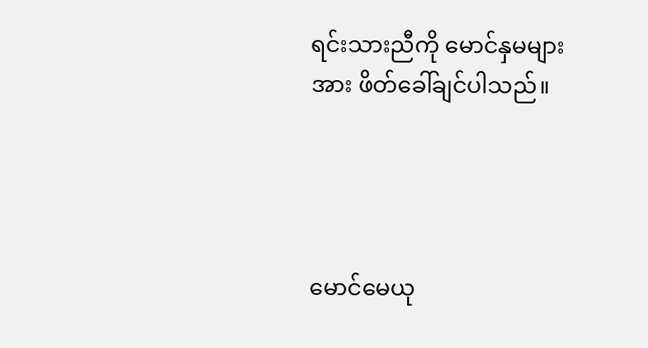ရင်းသားညီကို မောင်နှမများအား ဖိတ်ခေါ်ချင်ပါသည်။




မောင်မေယု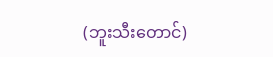(ဘူးသီးတောင်)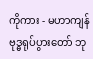ကိုကား - မဟာကျန် ဗုဒ္ဓရုပ်ပွားတော် ဘု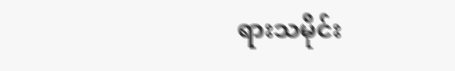ရားသမိုင်း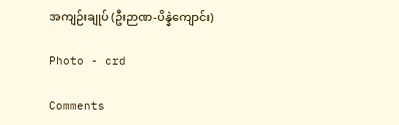အကျဉ်းချုပ် (ဦးဉာဏ-ပိန္နဲကျောင်း)

Photo - crd

Comments